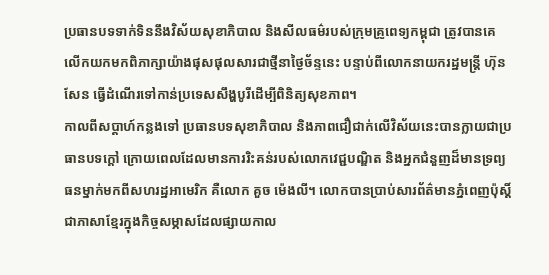ប្រធានបទទាក់ទិននឹងវិស័យសុខាភិបាល និងសីលធម៌របស់ក្រុមគ្រូពេទ្យកម្ពុជា ត្រូវបានគេលើកយកមកពិភាក្សាយ៉ាងផុសផុលសារជាថ្មីនាថ្ងៃច័ន្ទនេះ បន្ទាប់ពីលោកនាយករដ្ឋមន្ត្រី ហ៊ុន សែន ធ្វើដំណើរទៅកាន់ប្រទេសសឹង្ហបូរីដើម្បីពិនិត្យសុខភាព។
កាលពីសប្តាហ៍កន្លងទៅ ប្រធានបទសុខាភិបាល និងភាពជឿជាក់លើវិស័យនេះបានក្លាយជាប្រធានបទក្តៅ ក្រោយពេលដែលមានការរិះគន់របស់លោកវេជ្ជបណ្ឌិត និងអ្នកជំនួញដ៏មានទ្រព្យធនម្នាក់មកពីសហរដ្ឋអាមេរិក គឺលោក គួច ម៉េងលី។ លោកបានប្រាប់សារព័ត៌មានភ្នំពេញប៉ុស្តិ៍ជាភាសាខ្មែរក្នុងកិច្ចសម្ភាសដែលផ្សាយកាល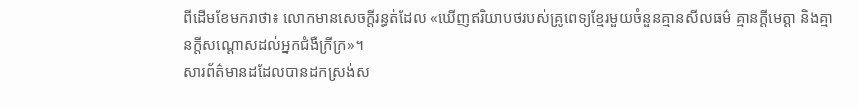ពីដើមខែមករាថា៖ លោកមានសេចក្តីរន្ធត់ដែល «ឃើញឥរិយាបថរបស់គ្រូពេទ្យខ្មែរមួយចំនួនគ្មានសីលធម៌ គ្មានក្ដីមេត្ដា និងគ្មានក្ដីសណ្តោសដល់អ្នកជំងឺក្រីក្រ»។
សារព័ត៌មានដដែលបានដកស្រង់ស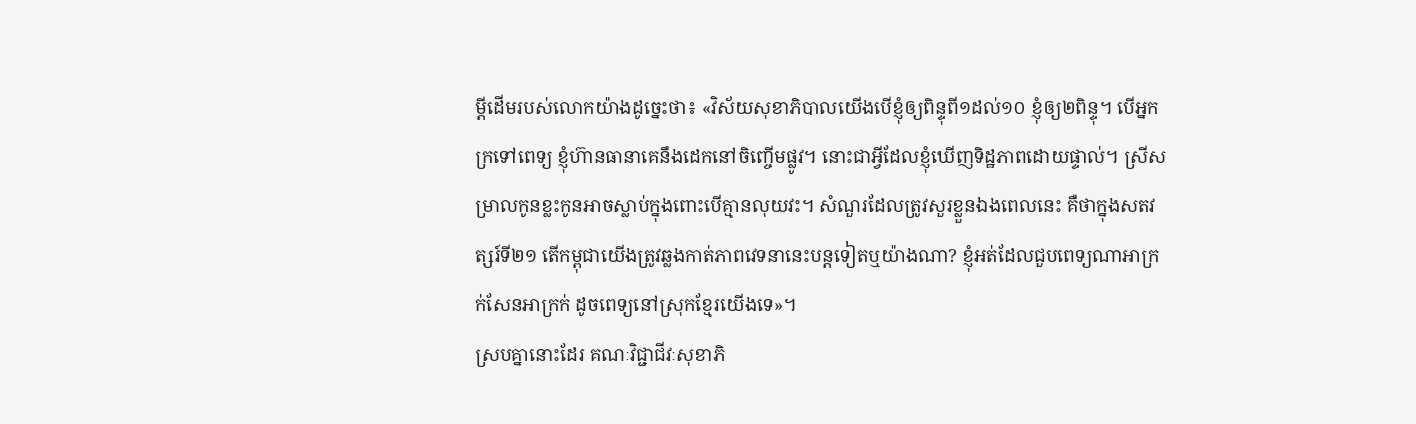ម្តីដើមរបស់លោកយ៉ាងដូច្នេះថា៖ «វិស័យសុខាភិបាលយើងបើខ្ញុំឲ្យពិន្ទុពី១ដល់១០ ខ្ញុំឲ្យ២ពិន្ទុ។ បើអ្នកក្រទៅពេទ្យ ខ្ញុំហ៊ានធានាគេនឹងដេកនៅចិញ្ចើមផ្លូវ។ នោះជាអ្វីដែលខ្ញុំឃើញទិដ្ឋភាពដោយផ្ទាល់។ ស្រីសម្រាលកូនខ្លះកូនអាចស្លាប់ក្នុងពោះបើគ្មានលុយវះ។ សំណួរដែលត្រូវសួរខ្លួនឯងពេលនេះ គឺថាក្នុងសតវត្សរ៍ទី២១ តើកម្ពុជាយើងត្រូវឆ្លងកាត់ភាពវេទនានេះបន្ដទៀតឬយ៉ាងណា? ខ្ញុំអត់ដែលជួបពេទ្យណាអាក្រក់សែនអាក្រក់ ដូចពេទ្យនៅស្រុកខ្មែរយើងទេ»។
ស្របគ្នានោះដែរ គណៈវិជ្ជាជីវៈសុខាភិ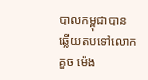បាលកម្ពុជាបានឆ្លើយតបទៅលោក គួច ម៉េង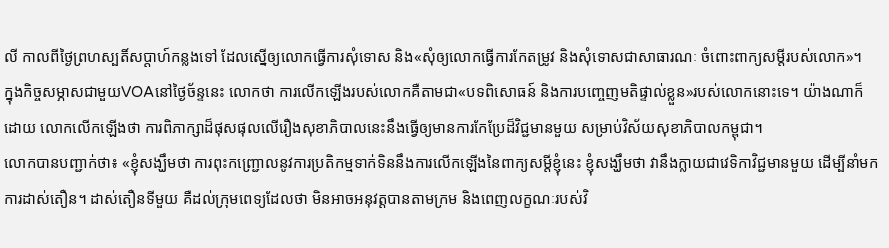លី កាលពីថ្ងៃព្រហស្បតិ៍សប្តាហ៍កន្លងទៅ ដែលស្នើឲ្យលោកធ្វើការសុំទោស និង«សុំឲ្យលោកធ្វើការកែតម្រូវ និងសុំទោសជាសាធារណៈ ចំពោះពាក្យសម្តីរបស់លោក»។
ក្នុងកិច្ចសម្ភាសជាមួយVOAនៅថ្ងៃច័ន្ទនេះ លោកថា ការលើកឡើងរបស់លោកគឺតាមជា«បទពិសោធន៍ និងការបញ្ចេញមតិផ្ទាល់ខ្លួន»របស់លោកនោះទេ។ យ៉ាងណាក៏ដោយ លោកលើកឡើងថា ការពិភាក្សាដ៏ផុសផុលលើរឿងសុខាភិបាលនេះនឹងធ្វើឲ្យមានការកែប្រែដ៏វិជ្ជមានមួយ សម្រាប់វិស័យសុខាភិបាលកម្ពុជា។
លោកបានបញ្ជាក់ថា៖ «ខ្ញុំសង្ឃឹមថា ការពុះកញ្ជ្រោលនូវការប្រតិកម្មទាក់ទិននឹងការលើកឡើងនៃពាក្យសម្តីខ្ញុំនេះ ខ្ញុំសង្ឃឹមថា វានឹងក្លាយជាវេទិកាវិជ្ជមានមួយ ដើម្បីនាំមកការដាស់តឿន។ ដាស់តឿនទីមួយ គឺដល់ក្រុមពេទ្យដែលថា មិនអាចអនុវត្តបានតាមក្រម និងពេញលក្ខណៈរបស់វិ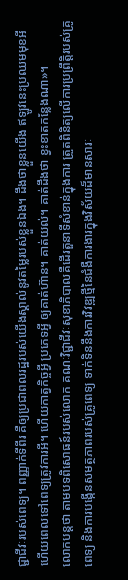ជ្ជាជីវៈរបស់ពេទ្យ។ ពញ្ញាក់ទីពីរ គឺឲ្យប្រជាពលរដ្ឋរបស់យើងស្គាល់នូវតម្លៃរបស់ខ្លួនឯង។ ដឹងថាខ្លួនយើង ឥឡូវនេះប្រឈមមុខអី ហើយពេលទៅពេទ្យត្រូវការអី។ ហើយកាត្វកិច្ចអ្វី ប្រភេទអ្វី ឲ្យគាត់ហ៊ាន។ គាត់យល់។ គាត់ដឹងថា ខ្វះខាតកន្លែងណា»។
លោកបន្តថា តាមបទពិសោធន៍របស់លោក គណៈវិជ្ជាជីវៈសុខាភិបាលគឺដើរតួនាទីសំខាន់ក្នុងការ ត្រួតពិនិត្យលើការប្រព្រឹត្តិរបស់គ្រូពេទ្យ និងការបង្កើនសមត្ថភាពរបស់គ្រូពេទ្យ ទាក់ទិននឹងការវិវឌ្ឍថ្មីនៃជំងឺការងារក្នុងវិស័យដ៏មានសារៈ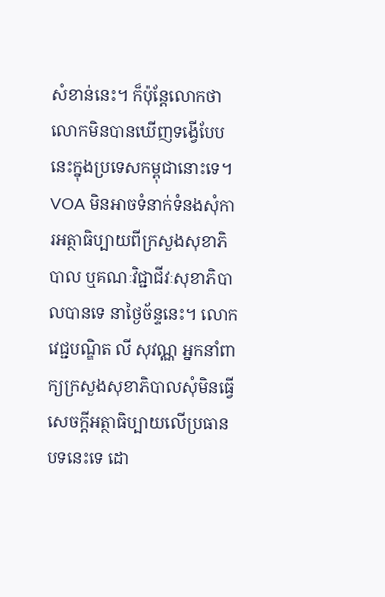សំខាន់នេះ។ ក៏ប៉ុន្តែលោកថា លោកមិនបានឃើញទង្វើបែបនេះក្នុងប្រទេសកម្ពុជានោះទេ។
VOA មិនអាចទំនាក់ទំនងសុំការអត្ថាធិប្បាយពីក្រសួងសុខាភិបាល ឬគណៈវិជ្ជាជីវៈសុខាភិបាលបានទេ នាថ្ងៃច័ន្ទនេះ។ លោកវេជ្ជបណ្ឌិត លី សុវណ្ណ អ្នកនាំពាក្យក្រសួងសុខាភិបាលសុំមិនធ្វើសេចក្តីអត្ថាធិប្បាយលើប្រធានបទនេះទេ ដោ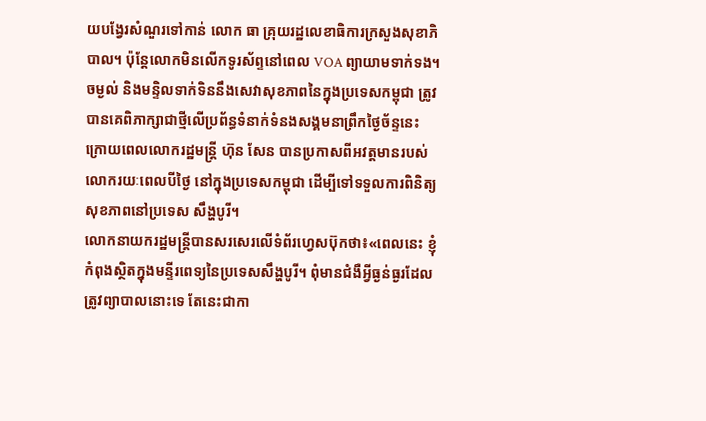យបង្វែរសំណួរទៅកាន់ លោក ធា គ្រុយរដ្ឋលេខាធិការក្រសួងសុខាភិបាល។ ប៉ុន្តែលោកមិនលើកទូរស័ព្ទនៅពេល VOA ព្យាយាមទាក់ទង។
ចម្ងល់ និងមន្ទិលទាក់ទិននឹងសេវាសុខភាពនៃក្នុងប្រទេសកម្ពុជា ត្រូវបានគេពិភាក្សាជាថ្មីលើប្រព័ន្ធទំនាក់ទំនងសង្គមនាព្រឹកថ្ងៃច័ន្ទនេះ ក្រោយពេលលោករដ្ឋមន្ត្រី ហ៊ុន សែន បានប្រកាសពីអវត្តមានរបស់លោករយៈពេលបីថ្ងៃ នៅក្នុងប្រទេសកម្ពុជា ដើម្បីទៅទទួលការពិនិត្យសុខភាពនៅប្រទេស សឹង្ហបូរី។
លោកនាយករដ្ឋមន្ត្រីបានសរសេរលើទំព័រហ្វេសប៊ុកថា៖«ពេលនេះ ខ្ញុំកំពុងស្ថិតក្នុងមន្ទីរពេទ្យនៃប្រទេសសឹង្ហបូរី។ ពុំមានជំងឺអ្វីធ្ងន់ធ្ងរដែលត្រូវព្យាបាលនោះទេ តែនេះជាកា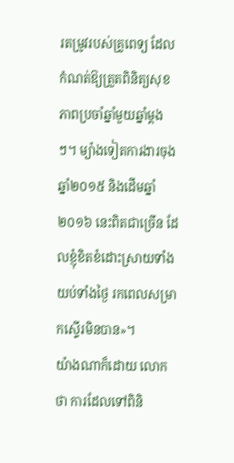រតម្រូវរបស់គ្រូពេទ្យ ដែលកំណត់ឱ្យត្រួតពិនិត្យសុខភាពប្រចាំឆ្នាំមួយឆ្នាំម្តងៗ។ ម្យ៉ាងទៀតការងារចុងឆ្នាំ២០១៥ និងដើមឆ្នាំ ២០១៦ នេះពិតជាច្រើន ដែលខ្ញុំខិតខំដោះស្រាយទាំងយប់ទាំងថ្ងៃ រកពេលសម្រាកស្ទើរមិនបាន»។
យ៉ាងណាក៏ដោយ លោកថា ការដែលទៅពិនិ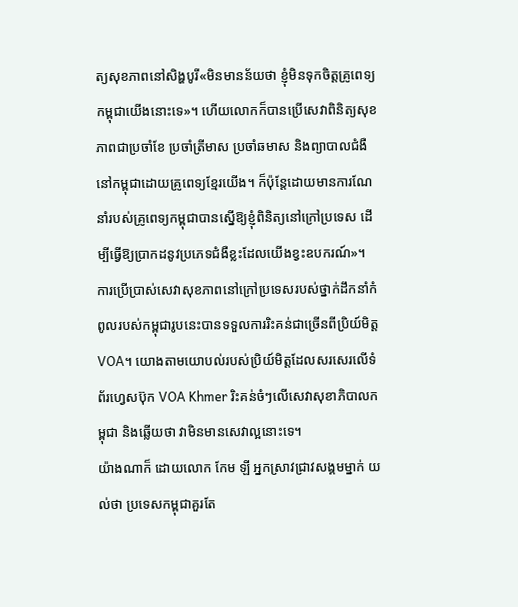ត្យសុខភាពនៅសិង្ហបូរី«មិនមានន័យថា ខ្ញុំមិនទុកចិត្តគ្រូពេទ្យកម្ពុជាយើងនោះទេ»។ ហើយលោកក៏បានប្រើសេវាពិនិត្យសុខភាពជាប្រចាំខែ ប្រចាំត្រីមាស ប្រចាំឆមាស និងព្យាបាលជំងឺនៅកម្ពុជាដោយគ្រូពេទ្យខ្មែរយើង។ ក៏ប៉ុន្តែដោយមានការណែនាំរបស់គ្រូពេទ្យកម្ពុជាបានស្នើឱ្យខ្ញុំពិនិត្យនៅក្រៅប្រទេស ដើម្បីធ្វើឱ្យប្រាកដនូវប្រភេទជំងឺខ្លះដែលយើងខ្វះឧបករណ៍»។
ការប្រើប្រាស់សេវាសុខភាពនៅក្រៅប្រទេសរបស់ថ្នាក់ដឹកនាំកំពូលរបស់កម្ពុជារូបនេះបានទទួលការរិះគន់ជាច្រើនពីប្រិយ៍មិត្តVOA។ យោងតាមយោបល់របស់ប្រិយ៍មិត្តដែលសរសេរលើទំព័រហ្វេសប៊ុក VOA Khmer រិះគន់ចំៗលើសេវាសុខាភិបាលកម្ពុជា និងឆ្លើយថា វាមិនមានសេវាល្អនោះទេ។
យ៉ាងណាក៏ ដោយលោក កែម ឡី អ្នកស្រាវជ្រាវសង្គមម្នាក់ យល់ថា ប្រទេសកម្ពុជាគួរតែ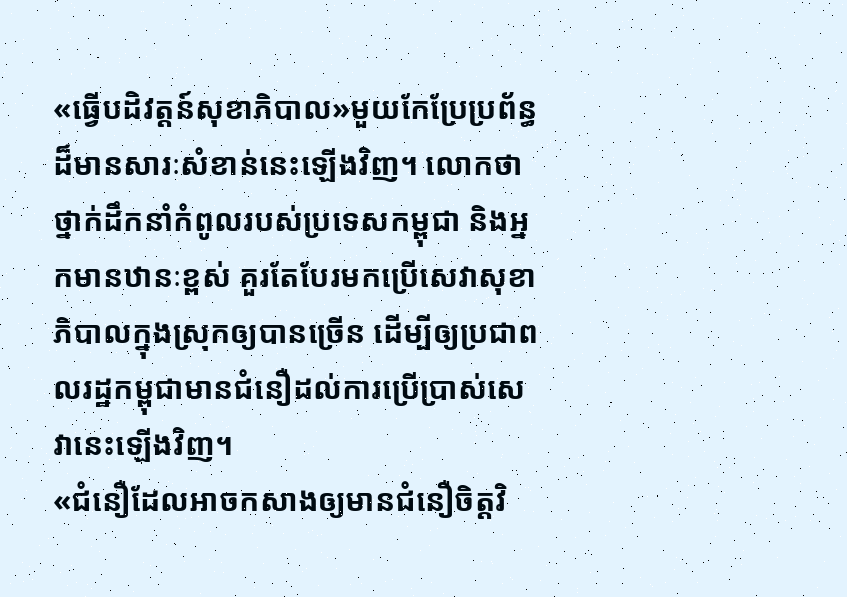«ធ្វើបដិវត្តន៍សុខាភិបាល»មួយកែប្រែប្រព័ន្ធដ៏មានសារៈសំខាន់នេះឡើងវិញ។ លោកថា ថ្នាក់ដឹកនាំកំពូលរបស់ប្រទេសកម្ពុជា និងអ្នកមានឋានៈខ្ពស់ គួរតែបែរមកប្រើសេវាសុខាភិបាលក្នុងស្រុកឲ្យបានច្រើន ដើម្បីឲ្យប្រជាពលរដ្ឋកម្ពុជាមានជំនឿដល់ការប្រើប្រាស់សេវានេះឡើងវិញ។
«ជំនឿដែលអាចកសាងឲ្យមានជំនឿចិត្តវិ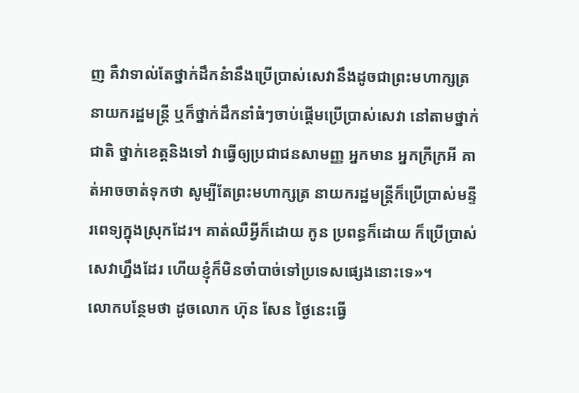ញ គឺវាទាល់តែថ្នាក់ដឹកនំានឹងប្រើប្រាស់សេវានឹងដូចជាព្រះមហាក្សត្រ នាយករដ្ឋមន្ត្រី ឬក៏ថ្នាក់ដឹកនាំធំៗចាប់ផ្តើមប្រើប្រាស់សេវា នៅតាមថ្នាក់ជាតិ ថ្នាក់ខេត្តនិងទៅ វាធ្វើឲ្យប្រជាជនសាមញ្ញ អ្នកមាន អ្នកក្រីក្រអី គាត់អាចចាត់ទុកថា សូម្បីតែព្រះមហាក្សត្រ នាយករដ្ឋមន្ត្រីក៏ប្រើប្រាស់មន្ទីរពេទ្យក្នុងស្រុកដែរ។ គាត់ឈឺអ្វីក៏ដោយ កូន ប្រពន្ធក៏ដោយ ក៏ប្រើប្រាស់សេវាហ្នឹងដែរ ហើយខ្ញុំក៏មិនចាំបាច់ទៅប្រទេសផ្សេងនោះទេ»។
លោកបន្ថែមថា ដូចលោក ហ៊ុន សែន ថ្ងៃនេះធ្វើ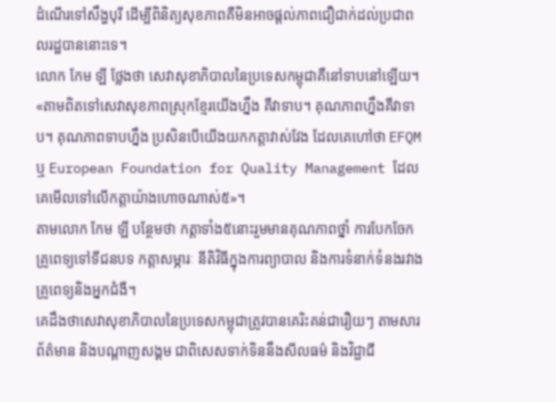ដំណើរទៅសឹង្ហបុរី ដើម្បីពិនិត្យសុខភាពគឺមិនអាចផ្តល់ភាពជឿជាក់ដល់ប្រជាពលរដ្ឋបាននោះទេ។
លោក កែម ឡី ថ្លែងថា សេវាសុខាភិបាលនៃប្រទេសកម្ពុជាគឺនៅទាបនៅឡើយ។
«តាមពិតទៅសេវាសុខភាពស្រុកខែ្មរយើងហ្នឹង គឺវាទាប។ គុណភាពហ្នឹងគឺវាទាប។ គុណភាពទាបហ្នឹង ប្រសិនបើយើងយកកត្តាវាស់វែង ដែលគេហៅថា EFQM ឬ European Foundation for Quality Management ដែលគេមើលទៅលើកត្តាយ៉ាងហោចណាស់៥»។
តាមលោក កែម ឡី បន្ថែមថា កត្តាទាំង៥នោះរួមមានគុណភាពថ្នាំ ការបែកចែកគ្រូពេទ្យទៅទីជនបទ កត្តាសម្ភារៈ នីតិវិធីក្នុងការព្យាបាល និងការទំនាក់ទំនងរវាងគ្រូពេទ្យនិងអ្នកជំងឺ។
គេដឹងថាសេវាសុខាភិបាលនៃប្រទេសកម្ពុជាត្រូវបានគេរិះគន់ជារឿយៗ តាមសារព័ត៌មាន និងបណ្តាញសង្គម ជាពិសេសទាក់ទិននឹងសីលធម៌ និងវិជ្ជាជី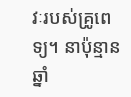វៈរបស់គ្រូពេទ្យ។ នាប៉ុន្មានឆ្នាំ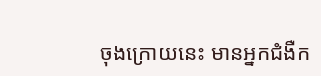ចុងក្រោយនេះ មានអ្នកជំងឺក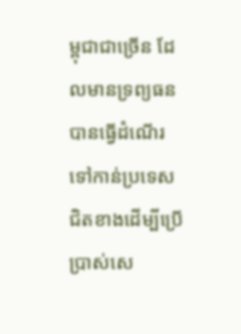ម្ពុជាជាច្រើន ដែលមានទ្រព្យធន បានធ្វើដំណើរទៅកាន់ប្រទេសជិតខាងដើម្បីប្រើប្រាស់សេ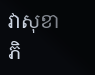វាសុខាភិ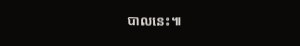បាលនេះ៕